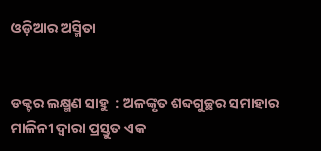ଓଡ଼ିଆର ଅସ୍ମିତା


ଡକ୍ଟର ଲକ୍ଷ୍ମଣ ସାହୁ  : ଅଳଙ୍କୃତ ଶବ୍ଦଗୁଚ୍ଛର ସମାହାର ମାଳିନୀ ଦ୍ୱାରା ପ୍ରସ୍ତୁତ ଏକ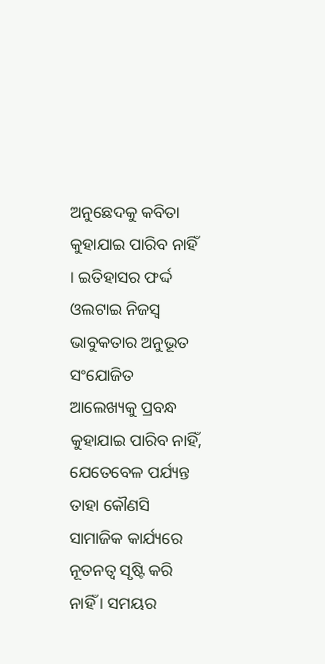ଅନୁଛେଦକୁ କବିତା କୁହାଯାଇ ପାରିବ ନାହିଁ । ଇତିହାସର ଫର୍ଦ୍ଦ  ଓଲଟାଇ ନିଜସ୍ୱ ଭାବୁକତାର ଅନୁଭୂତ ସଂଯୋଜିତ ଆଲେଖ୍ୟକୁ ପ୍ରବନ୍ଧ କୁହାଯାଇ ପାରିବ ନାହିଁ, ଯେତେବେଳ ପର୍ଯ୍ୟନ୍ତ ତାହା କୌଣସି ସାମାଜିକ କାର୍ଯ୍ୟରେ ନୂତନତ୍ୱ ସୃଷ୍ଟି କରି ନାହିଁ । ସମୟର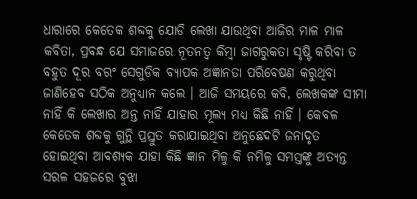ଧାରାରେ କେତେକ ଶବ୍ଦକୁ ଯୋଡି ଲେଖା ଯାଉଥିବା ଆଜିର ମାଳ ମାଳ କବିତା, ପ୍ରବନ୍ଧ ଯେ ସମାଜରେ ନୂତନତ୍ୱ କିମ୍ବା ଜାଗରୁକତା ସୃଷ୍ଟି କରିବା ତ ବହୁତ ଦୂର ବରଂ ସେଗୁଡିକ ବ୍ୟାପକ ଅଜ୍ଞାନତା ପରିବେଷଣ କରୁଥିବା ଜାଣିହେବ ସଠିକ ଅନୁଧ୍ୟାନ କଲେ । ଆଜି ସମୟରେ କବି, ଲେଖକଙ୍କ ସୀମା ନାହିଁ କି ଲେଖାର ଅନ୍ତ ନାହିଁ ଯାହାର ମୂଲ୍ୟ ମଧ୍ୟ କିଛି ନାହିଁ । କେବଳ କେତେକ ଶବ୍ଦକୁ ଗୁନ୍ଥି ପ୍ରସ୍ତୁତ କରାଯାଇଥିବା ଅନୁଛେଦଟି ଜନାଦୃତ ହୋଇଥିବା ଆବଶ୍ୟକ ଯାହା କିଛି ଜ୍ଞାନ ମିଳୁ କି ନମିଳୁ ସମସ୍ତଙ୍କୁ ଅତ୍ୟନ୍ତ ସରଳ ସହଜରେ ବୁଝା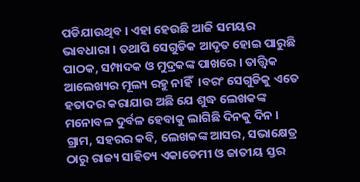ପଡିଯାଉଥିବ । ଏହା ହେଉଛି ଆଜି ସମୟର ଭାବଧାରା । ତଥାପି ସେଗୁଡିକ ଆଦୃତ ହୋଇ ପାରୁଛି ପାଠକ, ସମ୍ପାଦକ ଓ ମୁଦ୍ରକଙ୍କ ପାଖରେ । ତାତ୍ତ୍ୱିକ ଆଲେଖ୍ୟର ମୂଲ୍ୟ ରହୁ ନାହିଁ  ।ବରଂ ସେଗୁଡିକୁ ଏତେ ହତାଦର କରାଯାଉ ଅଛି ଯେ ଶୁଦ୍ଧ ଲେଖକଙ୍କ ମନୋବଳ ଦୁର୍ବଳ ହେବାକୁ ଲାଗିଛି ଦିନକୁ ଦିନ । ଗ୍ରାମ, ସହରର କବି, ଲେଖକଙ୍କ ଆସର, ସଭାକ୍ଷେତ୍ର ଠାରୁ ରାଜ୍ୟ ସାହିତ୍ୟ ଏକାଡେମୀ ଓ ଜାତୀୟ ସ୍ତର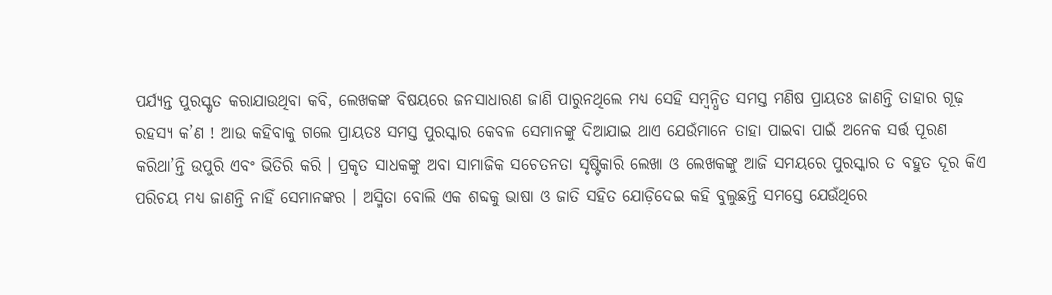ପର୍ଯ୍ୟନ୍ତ ପୁରସ୍କୃତ କରାଯାଉଥିବା କବି, ଲେଖକଙ୍କ ବିଷୟରେ ଜନସାଧାରଣ ଜାଣି ପାରୁନଥିଲେ ମଧ୍ୟ ସେହି ସମ୍ବନ୍ଧିତ ସମସ୍ତ ମଣିଷ ପ୍ରାୟତଃ ଜାଣନ୍ତି ତାହାର ଗୂଢ଼ ରହସ୍ୟ କ’ଣ ! ଆଉ କହିବାକୁ ଗଲେ ପ୍ରାୟତଃ ସମସ୍ତ ପୁରସ୍କାର କେବଳ ସେମାନଙ୍କୁ ଦିଆଯାଇ ଥାଏ ଯେଉଁମାନେ ତାହା ପାଇବା ପାଇଁ ଅନେକ ସର୍ତ୍ତ ପୂରଣ କରିଥା’ନ୍ତି ଉପୁରି ଏବଂ ଭିତିରି କରି । ପ୍ରକୃତ ସାଧକଙ୍କୁ ଅବା ସାମାଜିକ ସଚେତନତା ସୃଷ୍ଟିକାରି ଲେଖା ଓ ଲେଖକଙ୍କୁ ଆଜି ସମୟରେ ପୁରସ୍କାର ତ ବହୁତ ଦୂର କିଏ ପରିଚୟ ମଧ୍ୟ ଜାଣନ୍ତି ନାହିଁ ସେମାନଙ୍କର । ଅସ୍ମିତା ବୋଲି ଏକ ଶବ୍ଦକୁ ଭାଷା ଓ ଜାତି ସହିତ ଯୋଡ଼ିଦେଇ କହି ବୁଲୁଛନ୍ତି ସମସ୍ତେ ଯେଉଁଥିରେ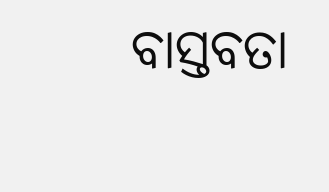ବାସ୍ତବତା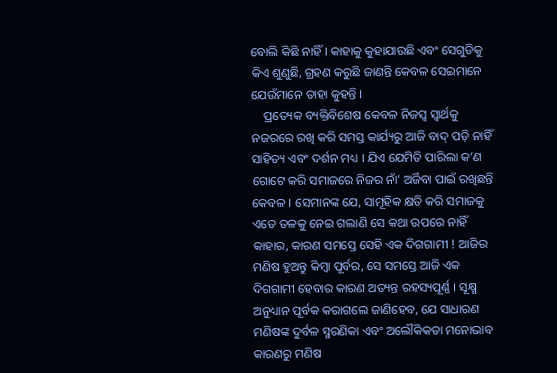ବୋଲି କିଛି ନାହିଁ । କାହାକୁ କୁହାଯାଉଛି ଏବଂ ସେଗୁଡିକୁ କିଏ ଶୁଣୁଛି, ଗ୍ରହଣ କରୁଛି ଜାଣନ୍ତି କେବଳ ସେଇମାନେ ଯେଉଁମାନେ ତାହା କୁହନ୍ତି ।
    ପ୍ରତ୍ୟେକ ବ୍ୟକ୍ତିବିଶେଷ କେବଳ ନିଜସ୍ୱ ସ୍ୱାର୍ଥକୁ ନଜରରେ ରଖି କରି ସମସ୍ତ କାର୍ଯ୍ୟରୁ ଆଜି ବାଦ୍ ପଡ଼ି ନାହିଁ ସାହିତ୍ୟ ଏବଂ ଦର୍ଶନ ମଧ୍ୟ । ଯିଏ ଯେମିତି ପାରିଲା କ’ଣ ଗୋଟେ କରି ସମାଜରେ ନିଜର ନାଁ’ ଅର୍ଜିବା ପାଇଁ ରଖିଛନ୍ତି କେବଳ । ସେମାନଙ୍କ ଯେ, ସାମୂହିକ କ୍ଷତି କରି ସମାଜକୁ ଏତେ ତଳକୁ ନେଇ ଗଲାଣି ସେ କଥା ଉପରେ ନାହିଁ କାହାର, କାରଣ ସମସ୍ତେ ସେହି ଏକ ଦିଗଗାମୀ ! ଆଜିର ମଣିଷ ହୁଅନ୍ତୁ କିମ୍ବା ପୂର୍ବର, ସେ ସମସ୍ତେ ଆଜି ଏକ ଦିଗଗାମୀ ହେବାର କାରଣ ଅତ୍ୟନ୍ତ ରହସ୍ୟପୂର୍ଣ୍ଣ । ସୂକ୍ଷ୍ମ ଅନୁଧ୍ୟାନ ପୂର୍ବକ କରାଗଲେ ଜାଣିହେବ, ଯେ ସାଧାରଣ ମଣିଷଙ୍କ ଦୁର୍ବଳ ସ୍ମରଣିକା ଏବଂ ଅଲୌକିକତା ମନୋଭାବ କାରଣରୁ ମଣିଷ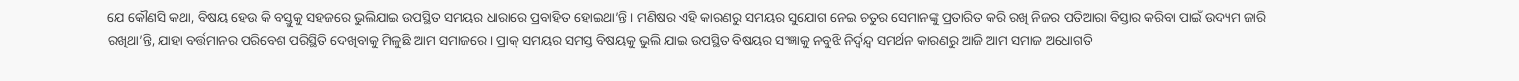ଯେ କୌଣସି କଥା, ବିଷୟ ହେଉ କି ବସ୍ତୁକୁ ସହଜରେ ଭୁଲିଯାଇ ଉପସ୍ଥିତ ସମୟର ଧାରାରେ ପ୍ରବାହିତ ହୋଇଥା’ନ୍ତି । ମଣିଷର ଏହି କାରଣରୁ ସମୟର ସୁଯୋଗ ନେଇ ଚତୁର ସେମାନଙ୍କୁ ପ୍ରତାରିତ କରି ରଖି ନିଜର ପତିଆରା ବିସ୍ତାର କରିବା ପାଇଁ ଉଦ୍ୟମ ଜାରି ରଖିଥା’ନ୍ତି, ଯାହା ବର୍ତ୍ତମାନର ପରିବେଶ ପରିସ୍ଥିତି ଦେଖିବାକୁ ମିଳୁଛି ଆମ ସମାଜରେ । ପ୍ରାକ୍ ସମୟର ସମସ୍ତ ବିଷୟକୁ ଭୁଲି ଯାଇ ଉପସ୍ଥିତ ବିଷୟର ସଂଜ୍ଞାକୁ ନବୁଝି ନିର୍ଦ୍ୱନ୍ଦ୍ୱ ସମର୍ଥନ କାରଣରୁ ଆଜି ଆମ ସମାଜ ଅଧୋଗତି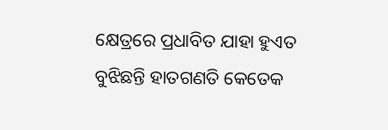କ୍ଷେତ୍ରରେ ପ୍ରଧାବିତ ଯାହା ହୁଏତ ବୁଝିଛନ୍ତି ହାତଗଣତି କେତେକ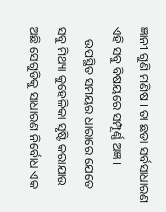ଜ୍ଞାନୀ ଗୁଣି ମଣିଷ । ତା ଛଡା ସର୍ବସାଧାରଣ ଏହି ସବୁ ବିଷୟରେ ସମ୍ପୂର୍ଣ୍ଣ ଅଜ୍ଞ ।
    ଉପସ୍ଥିତ ସମୟର ଧାରାରେ ଯେତେ ସବୁ ମିଥ୍ୟା କୁହେଳିକା ସୃଷ୍ଟି କରାଯାଉ ଅଛି ସେଗୁଡିକୁ ସାଧାରଣ ନିର୍ବୋଧ ଏକ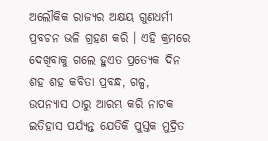ଅଲୌକିକ ରାଜ୍ୟର ଅକ୍ଷୟ ଗୁଣଧର୍ମୀ ପ୍ରବଚନ ଭଳି ଗ୍ରହଣ କରି । ଏହି କ୍ରମରେ ଦେଖିବାକୁ ଗଲେ ହୁଏତ ପ୍ରତ୍ୟେକ ଦିନ ଶହ ଶହ କବିତା ପ୍ରବନ୍ଧ, ଗଳ୍ପ,  ଉପନ୍ୟାସ ଠାରୁ ଆରମ୍ଭ କରି ନାଟକ ଇତିହାସ ପର୍ଯ୍ୟନ୍ତ ଯେତିକି ପୁସ୍ତକ ମୁଦ୍ରିତ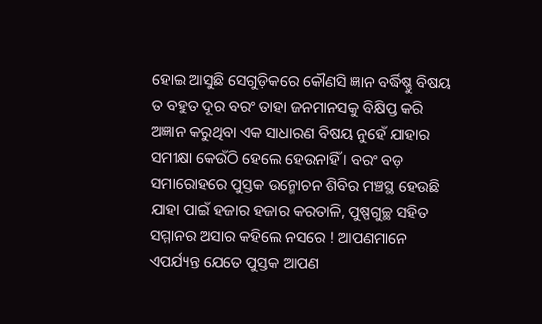ହୋଇ ଆସୁଛି ସେଗୁଡ଼ିକରେ କୌଣସି ଜ୍ଞାନ ବର୍ଦ୍ଧିଷ୍ଣୁ ବିଷୟ ତ ବହୁତ ଦୂର ବରଂ ତାହା ଜନମାନସକୁ ବିକ୍ଷିପ୍ତ କରି ଅଜ୍ଞାନ କରୁଥିବା ଏକ ସାଧାରଣ ବିଷୟ ନୁହେଁ ଯାହାର ସମୀକ୍ଷା କେଉଁଠି ହେଲେ ହେଉନାହିଁ । ବରଂ ବଡ଼ ସମାରୋହରେ ପୁସ୍ତକ ଉନ୍ମୋଚନ ଶିବିର ମଞ୍ଚସ୍ଥ ହେଉଛି ଯାହା ପାଇଁ ହଜାର ହଜାର କରତାଳି, ପୁଷ୍ପଗୁଚ୍ଛ ସହିତ ସମ୍ମାନର ଅସାର କହିଲେ ନସରେ ! ଆପଣମାନେ ଏପର୍ଯ୍ୟନ୍ତ ଯେତେ ପୁସ୍ତକ ଆପଣ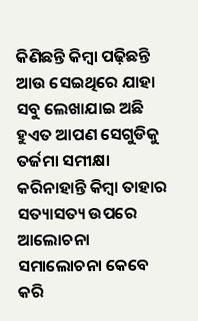କିଣିଛନ୍ତି କିମ୍ବା ପଢ଼ିଛନ୍ତି ଆଉ ସେଇଥିରେ ଯାହା ସବୁ ଲେଖାଯାଇ ଅଛି ହୁଏତ ଆପଣ ସେଗୁଡିକୁ ତର୍ଜମା ସମୀକ୍ଷା କରିନାହାନ୍ତି କିମ୍ବା ତାହାର ସତ୍ୟାସତ୍ୟ ଉପରେ ଆଲୋଚନା ସମାଲୋଚନା କେବେ କରି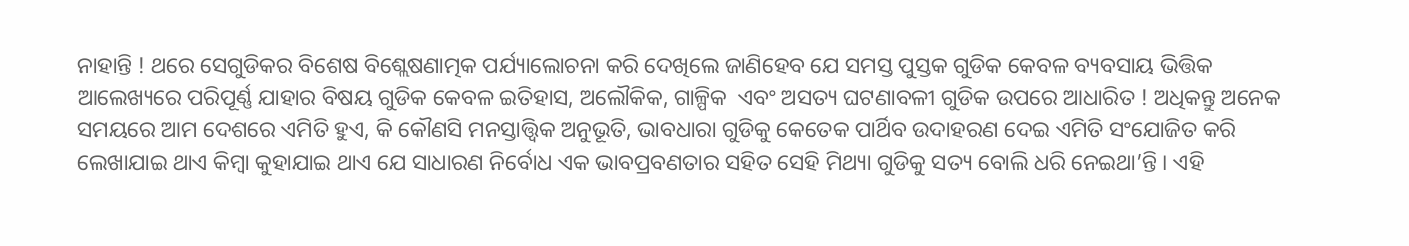ନାହାନ୍ତି ! ଥରେ ସେଗୁଡିକର ବିଶେଷ ବିଶ୍ଲେଷଣାତ୍ମକ ପର୍ଯ୍ୟାଲୋଚନା କରି ଦେଖିଲେ ଜାଣିହେବ ଯେ ସମସ୍ତ ପୁସ୍ତକ ଗୁଡିକ କେବଳ ବ୍ୟବସାୟ ଭିତ୍ତିକ ଆଲେଖ୍ୟରେ ପରିପୂର୍ଣ୍ଣ ଯାହାର ବିଷୟ ଗୁଡିକ କେବଳ ଇତିହାସ, ଅଲୌକିକ, ଗାଳ୍ପିକ  ଏବଂ ଅସତ୍ୟ ଘଟଣାବଳୀ ଗୁଡିକ ଉପରେ ଆଧାରିତ ! ଅଧିକନ୍ତୁ ଅନେକ ସମୟରେ ଆମ ଦେଶରେ ଏମିତି ହୁଏ, କି କୌଣସି ମନସ୍ତାତ୍ତ୍ୱିକ ଅନୁଭୂତି, ଭାବଧାରା ଗୁଡିକୁ କେତେକ ପାର୍ଥିବ ଉଦାହରଣ ଦେଇ ଏମିତି ସଂଯୋଜିତ କରି ଲେଖାଯାଇ ଥାଏ କିମ୍ବା କୁହାଯାଇ ଥାଏ ଯେ ସାଧାରଣ ନିର୍ବୋଧ ଏକ ଭାବପ୍ରବଣତାର ସହିତ ସେହି ମିଥ୍ୟା ଗୁଡିକୁ ସତ୍ୟ ବୋଲି ଧରି ନେଇଥା’ନ୍ତି । ଏହି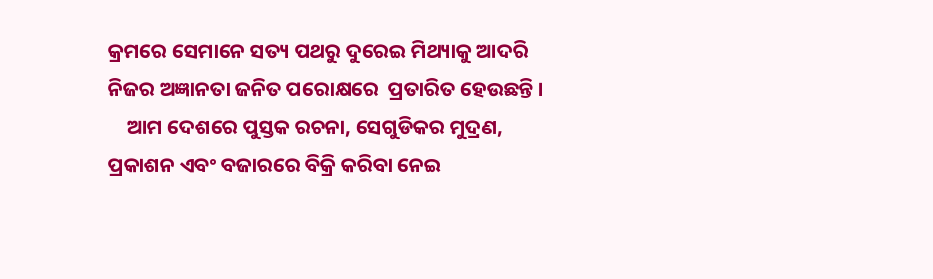କ୍ରମରେ ସେମାନେ ସତ୍ୟ ପଥରୁ ଦୁରେଇ ମିଥ୍ୟାକୁ ଆଦରି ନିଜର ଅଜ୍ଞାନତା ଜନିତ ପରୋକ୍ଷରେ  ପ୍ରତାରିତ ହେଉଛନ୍ତି ।
    ଆମ ଦେଶରେ ପୁସ୍ତକ ରଚନା, ସେଗୁଡିକର ମୁଦ୍ରଣ, ପ୍ରକାଶନ ଏବଂ ବଜାରରେ ବିକ୍ରି କରିବା ନେଇ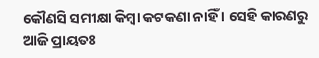କୌଣସି ସମୀକ୍ଷା କିମ୍ବା କଟକଣା ନାହିଁ । ସେହି କାରଣରୁ ଆଜି ପ୍ରାୟତଃ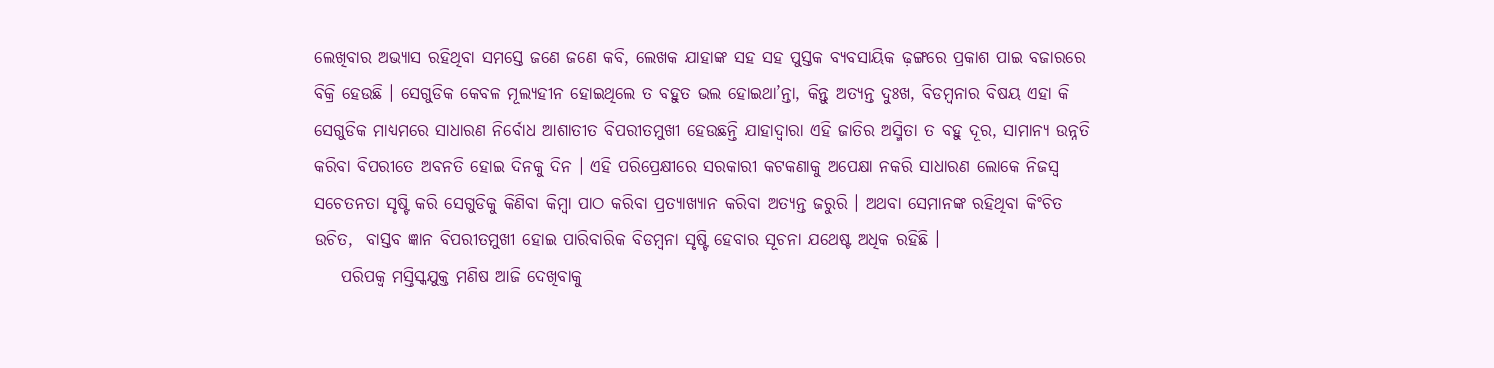ଲେଖିବାର ଅଭ୍ୟାସ ରହିଥିବା ସମସ୍ତେ ଜଣେ ଜଣେ କବି, ଲେଖକ ଯାହାଙ୍କ ସହ ସହ ପୁସ୍ତକ ବ୍ୟବସାୟିକ ଢ଼ଙ୍ଗରେ ପ୍ରକାଶ ପାଇ ବଜାରରେ ବିକ୍ରି ହେଉଛି । ସେଗୁଡିକ କେବଳ ମୂଲ୍ୟହୀନ ହୋଇଥିଲେ ତ ବହୁତ ଭଲ ହୋଇଥା’ନ୍ତା, କିନ୍ତୁ ଅତ୍ୟନ୍ତ ଦୁଃଖ, ବିଡମ୍ବନାର ବିଷୟ ଏହା କି ସେଗୁଡିକ ମାଧ୍ୟମରେ ସାଧାରଣ ନିର୍ବୋଧ ଆଶାତୀତ ବିପରୀତମୁଖୀ ହେଉଛନ୍ତି ଯାହାଦ୍ୱାରା ଏହି ଜାତିର ଅସ୍ମିତା ତ ବହୁ ଦୂର, ସାମାନ୍ୟ ଉନ୍ନତି କରିବା ବିପରୀତେ ଅବନତି ହୋଇ ଦିନକୁ ଦିନ । ଏହି ପରିପ୍ରେକ୍ଷୀରେ ସରକାରୀ କଟକଣାକୁ ଅପେକ୍ଷା ନକରି ସାଧାରଣ ଲୋକେ ନିଜସ୍ୱ ସଚେତନତା ସୃଷ୍ଟି କରି ସେଗୁଡିକୁ କିଣିବା କିମ୍ବା ପାଠ କରିବା ପ୍ରତ୍ୟାଖ୍ୟାନ କରିବା ଅତ୍ୟନ୍ତ ଜରୁରି । ଅଥବା ସେମାନଙ୍କ ରହିଥିବା କିଂଚିତ ଉଚିତ,  ବାସ୍ତବ ଜ୍ଞାନ ବିପରୀତମୁଖୀ ହୋଇ ପାରିବାରିକ ବିଡମ୍ବନା ସୃଷ୍ଟି ହେବାର ସୂଚନା ଯଥେଷ୍ଟ ଅଧିକ ରହିଛି ।
    ପରିପକ୍ୱ ମସ୍ତିସ୍କଯୁକ୍ତ ମଣିଷ ଆଜି ଦେଖିବାକୁ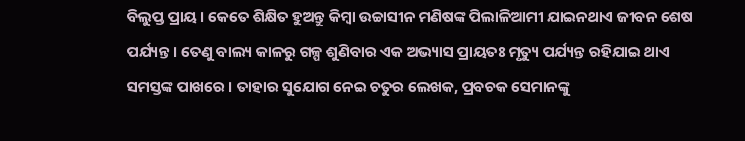ବିଲୁପ୍ତ ପ୍ରାୟ । କେତେ ଶିକ୍ଷିତ ହୁଅନ୍ତୁ କିମ୍ବା ଉଚ୍ଚାସୀନ ମଣିଷଙ୍କ ପିଲାଳିଆମୀ ଯାଇନଥାଏ ଜୀବନ ଶେଷ ପର୍ଯ୍ୟନ୍ତ । ତେଣୁ ବାଲ୍ୟ କାଳରୁ ଗଳ୍ପ ଶୁଣିବାର ଏକ ଅଭ୍ୟାସ ପ୍ରାୟତଃ ମୃତ୍ୟୁ ପର୍ଯ୍ୟନ୍ତ ରହିଯାଇ ଥାଏ ସମସ୍ତଙ୍କ ପାଖରେ । ତାହାର ସୁଯୋଗ ନେଇ ଚତୁର ଲେଖକ, ପ୍ରବଚକ ସେମାନଙ୍କୁ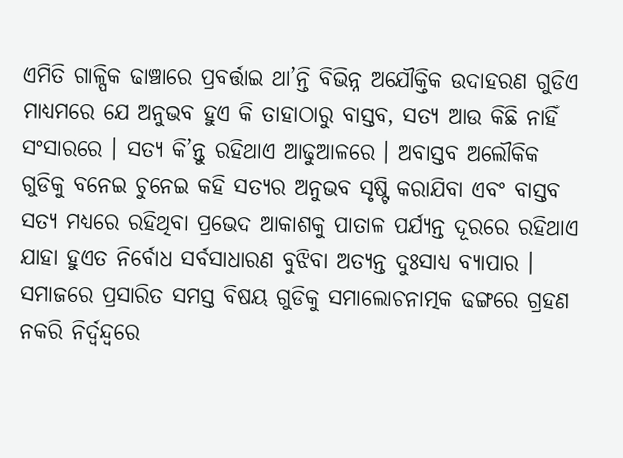ଏମିତି ଗାଳ୍ପିକ ଢାଞ୍ଚାରେ ପ୍ରବର୍ତ୍ତାଇ ଥା’ନ୍ତି ବିଭିନ୍ନ ଅଯୌକ୍ତିକ ଉଦାହରଣ ଗୁଡିଏ ମାଧ୍ୟମରେ ଯେ ଅନୁଭବ ହୁଏ କି ତାହାଠାରୁ ବାସ୍ତବ, ସତ୍ୟ ଆଉ କିଛି ନାହିଁ ସଂସାରରେ । ସତ୍ୟ କି’ନ୍ତୁ ରହିଥାଏ ଆଢୁଆଳରେ । ଅବାସ୍ତବ ଅଲୌକିକ ଗୁଡିକୁ ବନେଇ ଚୁନେଇ କହି ସତ୍ୟର ଅନୁଭବ ସୃଷ୍ଟି କରାଯିବା ଏବଂ ବାସ୍ତବ ସତ୍ୟ ମଧ୍ୟରେ ରହିଥିବା ପ୍ରଭେଦ ଆକାଶକୁ ପାତାଳ ପର୍ଯ୍ୟନ୍ତ ଦୂରରେ ରହିଥାଏ ଯାହା ହୁଏତ ନିର୍ବୋଧ ସର୍ବସାଧାରଣ ବୁଝିବା ଅତ୍ୟନ୍ତ ଦୁଃସାଧ୍ୟ ବ୍ୟାପାର । ସମାଜରେ ପ୍ରସାରିତ ସମସ୍ତ ବିଷୟ ଗୁଡିକୁ ସମାଲୋଚନାତ୍ମକ ଢଙ୍ଗରେ ଗ୍ରହଣ ନକରି ନିର୍ଦ୍ୱନ୍ଦ୍ୱରେ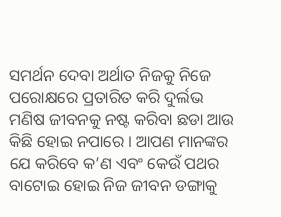ସମର୍ଥନ ଦେବା ଅର୍ଥାତ ନିଜକୁ ନିଜେ ପରୋକ୍ଷରେ ପ୍ରତାରିତ କରି ଦୁର୍ଲଭ ମଣିଷ ଜୀବନକୁ ନଷ୍ଟ କରିବା ଛଡା ଆଉ କିଛି ହୋଇ ନପାରେ । ଆପଣ ମାନଙ୍କର ଯେ କରିବେ କ’ଣ ଏବଂ କେଉଁ ପଥର ବାଟୋଇ ହୋଇ ନିଜ ଜୀବନ ଡଙ୍ଗାକୁ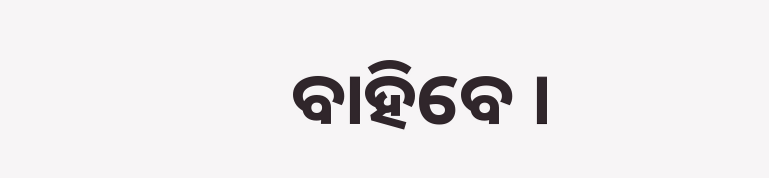ବାହିବେ ।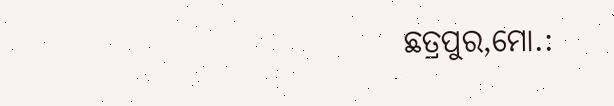ଛତ୍ରପୁର,ମୋ.: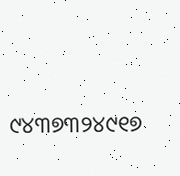୯୪୩୭୩୨୪୯୧୭